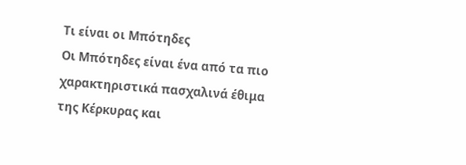Τι είναι οι Μπότηδες
Οι Μπότηδες είναι ένα από τα πιο χαρακτηριστικά πασχαλινά έθιμα της Κέρκυρας και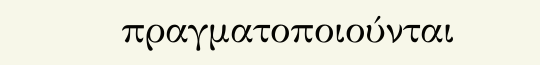πραγματοποιούνται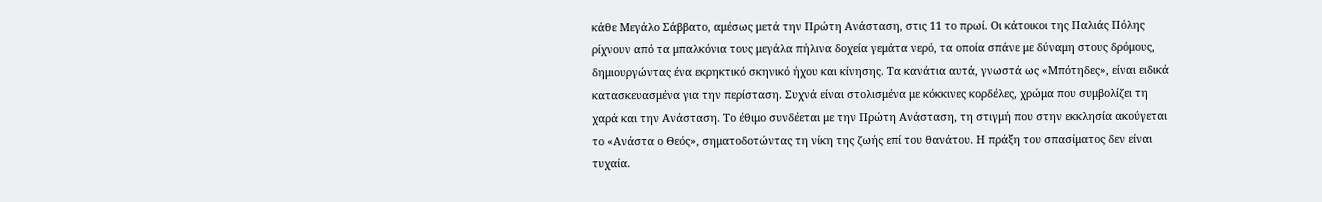κάθε Μεγάλο Σάββατο, αμέσως μετά την Πρώτη Ανάσταση, στις 11 το πρωί. Οι κάτοικοι της Παλιάς Πόλης ρίχνουν από τα μπαλκόνια τους μεγάλα πήλινα δοχεία γεμάτα νερό, τα οποία σπάνε με δύναμη στους δρόμους, δημιουργώντας ένα εκρηκτικό σκηνικό ήχου και κίνησης. Τα κανάτια αυτά, γνωστά ως «Μπότηδες», είναι ειδικά κατασκευασμένα για την περίσταση. Συχνά είναι στολισμένα με κόκκινες κορδέλες, χρώμα που συμβολίζει τη χαρά και την Ανάσταση. Το έθιμο συνδέεται με την Πρώτη Ανάσταση, τη στιγμή που στην εκκλησία ακούγεται το «Ανάστα ο Θεός», σηματοδοτώντας τη νίκη της ζωής επί του θανάτου. Η πράξη του σπασίματος δεν είναι τυχαία.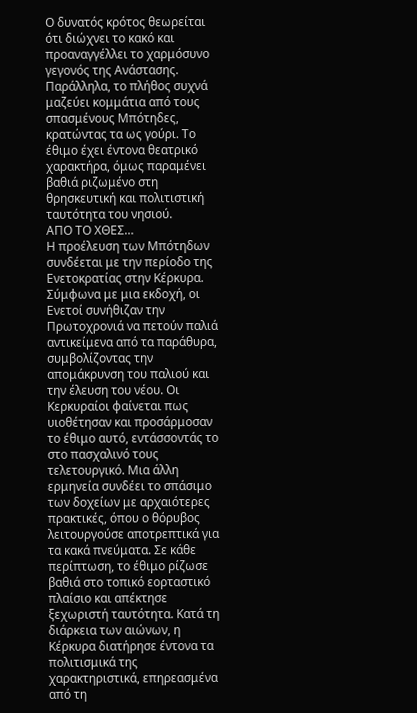Ο δυνατός κρότος θεωρείται ότι διώχνει το κακό και προαναγγέλλει το χαρμόσυνο γεγονός της Ανάστασης. Παράλληλα, το πλήθος συχνά μαζεύει κομμάτια από τους σπασμένους Μπότηδες, κρατώντας τα ως γούρι. Το έθιμο έχει έντονα θεατρικό χαρακτήρα, όμως παραμένει βαθιά ριζωμένο στη θρησκευτική και πολιτιστική ταυτότητα του νησιού.
ΑΠΟ ΤΟ ΧΘΕΣ…
Η προέλευση των Μπότηδων συνδέεται με την περίοδο της Ενετοκρατίας στην Κέρκυρα. Σύμφωνα με μια εκδοχή, οι Ενετοί συνήθιζαν την Πρωτοχρονιά να πετούν παλιά αντικείμενα από τα παράθυρα, συμβολίζοντας την απομάκρυνση του παλιού και την έλευση του νέου. Οι Κερκυραίοι φαίνεται πως υιοθέτησαν και προσάρμοσαν το έθιμο αυτό, εντάσσοντάς το στο πασχαλινό τους τελετουργικό. Μια άλλη ερμηνεία συνδέει το σπάσιμο των δοχείων με αρχαιότερες πρακτικές, όπου ο θόρυβος λειτουργούσε αποτρεπτικά για τα κακά πνεύματα. Σε κάθε περίπτωση, το έθιμο ρίζωσε βαθιά στο τοπικό εορταστικό πλαίσιο και απέκτησε ξεχωριστή ταυτότητα. Κατά τη διάρκεια των αιώνων, η Κέρκυρα διατήρησε έντονα τα πολιτισμικά της χαρακτηριστικά, επηρεασμένα από τη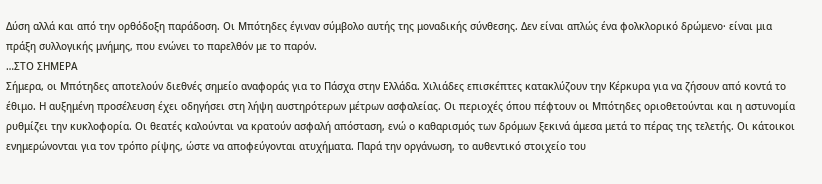Δύση αλλά και από την ορθόδοξη παράδοση. Οι Μπότηδες έγιναν σύμβολο αυτής της μοναδικής σύνθεσης. Δεν είναι απλώς ένα φολκλορικό δρώμενο· είναι μια πράξη συλλογικής μνήμης, που ενώνει το παρελθόν με το παρόν.
…ΣΤΟ ΣΗΜΕΡΑ
Σήμερα, οι Μπότηδες αποτελούν διεθνές σημείο αναφοράς για το Πάσχα στην Ελλάδα. Χιλιάδες επισκέπτες κατακλύζουν την Κέρκυρα για να ζήσουν από κοντά το έθιμο. Η αυξημένη προσέλευση έχει οδηγήσει στη λήψη αυστηρότερων μέτρων ασφαλείας. Οι περιοχές όπου πέφτουν οι Μπότηδες οριοθετούνται και η αστυνομία ρυθμίζει την κυκλοφορία. Οι θεατές καλούνται να κρατούν ασφαλή απόσταση, ενώ ο καθαρισμός των δρόμων ξεκινά άμεσα μετά το πέρας της τελετής. Οι κάτοικοι ενημερώνονται για τον τρόπο ρίψης, ώστε να αποφεύγονται ατυχήματα. Παρά την οργάνωση, το αυθεντικό στοιχείο του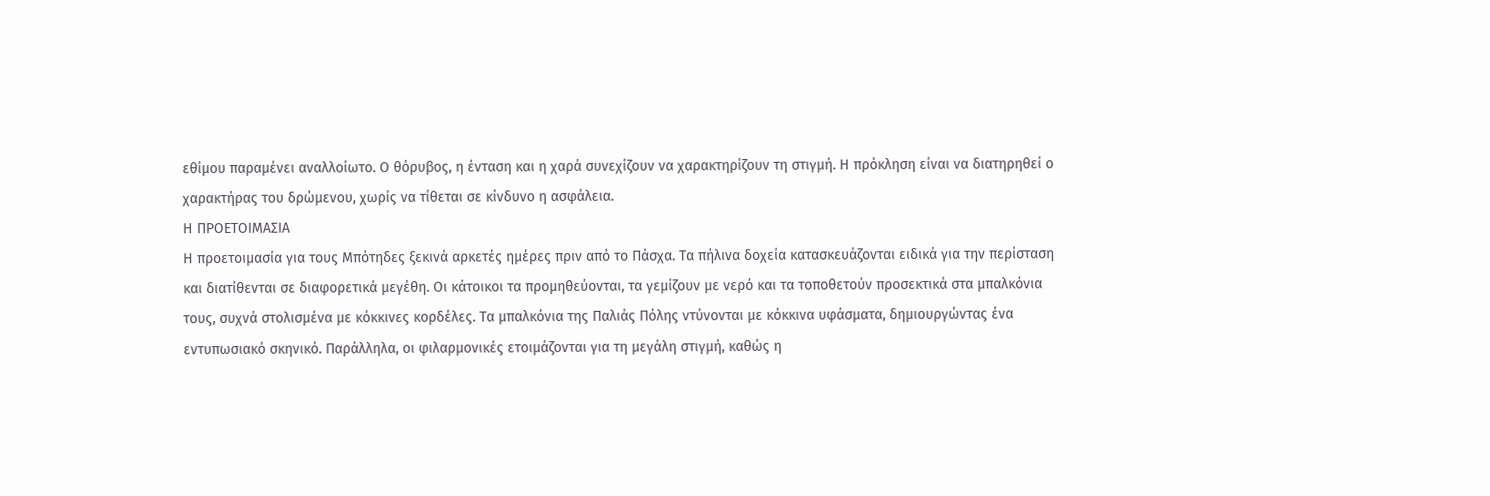εθίμου παραμένει αναλλοίωτο. Ο θόρυβος, η ένταση και η χαρά συνεχίζουν να χαρακτηρίζουν τη στιγμή. Η πρόκληση είναι να διατηρηθεί ο χαρακτήρας του δρώμενου, χωρίς να τίθεται σε κίνδυνο η ασφάλεια.
Η ΠΡΟΕΤΟΙΜΑΣΙΑ
Η προετοιμασία για τους Μπότηδες ξεκινά αρκετές ημέρες πριν από το Πάσχα. Τα πήλινα δοχεία κατασκευάζονται ειδικά για την περίσταση και διατίθενται σε διαφορετικά μεγέθη. Οι κάτοικοι τα προμηθεύονται, τα γεμίζουν με νερό και τα τοποθετούν προσεκτικά στα μπαλκόνια τους, συχνά στολισμένα με κόκκινες κορδέλες. Τα μπαλκόνια της Παλιάς Πόλης ντύνονται με κόκκινα υφάσματα, δημιουργώντας ένα εντυπωσιακό σκηνικό. Παράλληλα, οι φιλαρμονικές ετοιμάζονται για τη μεγάλη στιγμή, καθώς η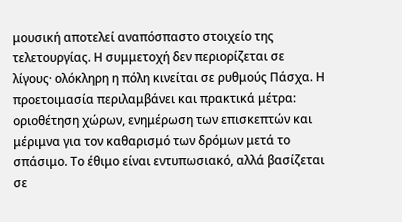μουσική αποτελεί αναπόσπαστο στοιχείο της τελετουργίας. Η συμμετοχή δεν περιορίζεται σε λίγους· ολόκληρη η πόλη κινείται σε ρυθμούς Πάσχα. Η προετοιμασία περιλαμβάνει και πρακτικά μέτρα: οριοθέτηση χώρων, ενημέρωση των επισκεπτών και μέριμνα για τον καθαρισμό των δρόμων μετά το σπάσιμο. Το έθιμο είναι εντυπωσιακό, αλλά βασίζεται σε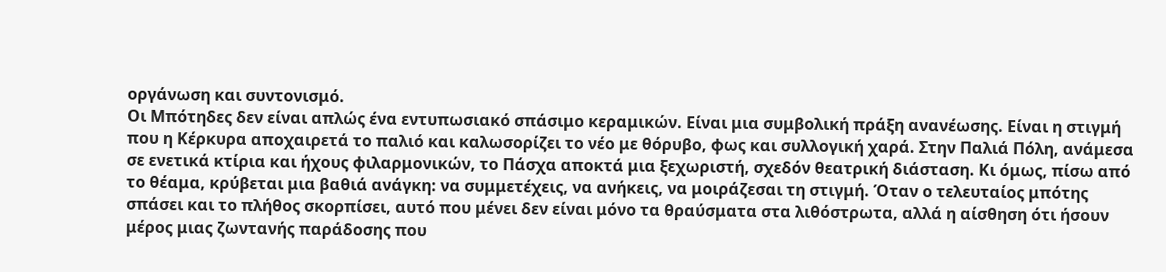οργάνωση και συντονισμό.
Οι Μπότηδες δεν είναι απλώς ένα εντυπωσιακό σπάσιμο κεραμικών. Είναι μια συμβολική πράξη ανανέωσης. Είναι η στιγμή που η Κέρκυρα αποχαιρετά το παλιό και καλωσορίζει το νέο με θόρυβο, φως και συλλογική χαρά. Στην Παλιά Πόλη, ανάμεσα σε ενετικά κτίρια και ήχους φιλαρμονικών, το Πάσχα αποκτά μια ξεχωριστή, σχεδόν θεατρική διάσταση. Κι όμως, πίσω από το θέαμα, κρύβεται μια βαθιά ανάγκη: να συμμετέχεις, να ανήκεις, να μοιράζεσαι τη στιγμή. Όταν ο τελευταίος μπότης σπάσει και το πλήθος σκορπίσει, αυτό που μένει δεν είναι μόνο τα θραύσματα στα λιθόστρωτα, αλλά η αίσθηση ότι ήσουν μέρος μιας ζωντανής παράδοσης που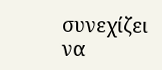συνεχίζει να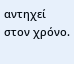αντηχεί στον χρόνο.